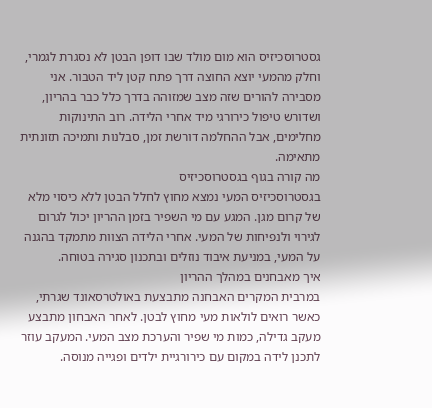גסטרוסכיזיס הוא מום מולד שבו דופן הבטן לא נסגרת לגמרי, וחלק מהמעי יוצא החוצה דרך פתח קטן ליד הטבור. אני מסבירה להורים שזה מצב שמזוהה בדרך כלל כבר בהריון, ושדורש טיפול כירורגי מיד אחרי הלידה. רוב התינוקות מחלימים, אבל ההחלמה דורשת זמן, סבלנות ותמיכה תזונתית מתאימה.
מה קורה בגוף בגסטרוסכיזיס
בגסטרוסכיזיס המעי נמצא מחוץ לחלל הבטן ללא כיסוי מלא של קרום מגן. המגע עם מי השפיר בזמן ההריון יכול לגרום לגירוי ולנפיחות של המעי. אחרי הלידה הצוות מתמקד בהגנה על המעי, במניעת איבוד נוזלים ובתכנון סגירה בטוחה.
איך מאבחנים במהלך ההריון
במרבית המקרים האבחנה מתבצעת באולטרסאונד שגרתי, כאשר רואים לולאות מעי מחוץ לבטן. לאחר האבחון מתבצע מעקב גדילה, כמות מי שפיר והערכת מצב המעי. המעקב עוזר לתכנן לידה במקום עם כירורגיית ילדים ופגייה מנוסה.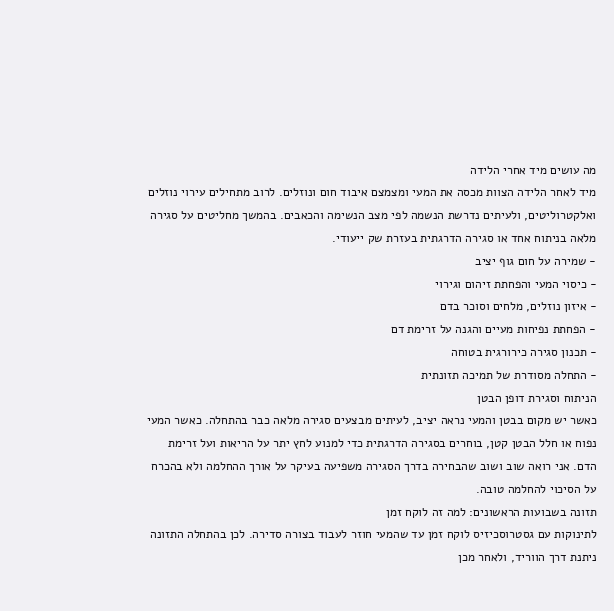מה עושים מיד אחרי הלידה
מיד לאחר הלידה הצוות מכסה את המעי ומצמצם איבוד חום ונוזלים. לרוב מתחילים עירוי נוזלים ואלקטרוליטים, ולעיתים נדרשת הנשמה לפי מצב הנשימה והכאבים. בהמשך מחליטים על סגירה מלאה בניתוח אחד או סגירה הדרגתית בעזרת שק ייעודי.
- שמירה על חום גוף יציב
- כיסוי המעי והפחתת זיהום וגירוי
- איזון נוזלים, מלחים וסוכר בדם
- הפחתת נפיחות מעיים והגנה על זרימת דם
- תכנון סגירה כירורגית בטוחה
- התחלה מסודרת של תמיכה תזונתית
הניתוח וסגירת דופן הבטן
כאשר יש מקום בבטן והמעי נראה יציב, לעיתים מבצעים סגירה מלאה כבר בהתחלה. כאשר המעי נפוח או חלל הבטן קטן, בוחרים בסגירה הדרגתית כדי למנוע לחץ יתר על הריאות ועל זרימת הדם. אני רואה שוב ושוב שהבחירה בדרך הסגירה משפיעה בעיקר על אורך ההחלמה ולא בהכרח על הסיכוי להחלמה טובה.
תזונה בשבועות הראשונים: למה זה לוקח זמן
לתינוקות עם גסטרוסכיזיס לוקח זמן עד שהמעי חוזר לעבוד בצורה סדירה. לכן בהתחלה התזונה ניתנת דרך הווריד, ולאחר מכן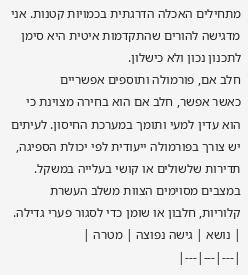מתחילים האכלה הדרגתית בכמויות קטנות. אני מדגישה להורים שהתקדמות איטית היא סימן לתכנון נכון ולא כישלון.
חלב אם, פורמולה ותוספים אפשריים
כאשר אפשר, חלב אם הוא בחירה מצוינת כי הוא עדין למעי ותומך במערכת החיסון. לעיתים יש צורך בפורמולה ייעודית לפי יכולת הספיגה, תדירות שלשולים או קושי בעלייה במשקל. במצבים מסוימים הצוות משלב העשרת קלוריות, חלבון או שומן כדי לסגור פערי גדילה.
| נושא | גישה נפוצה | מטרה |
|---|---|---|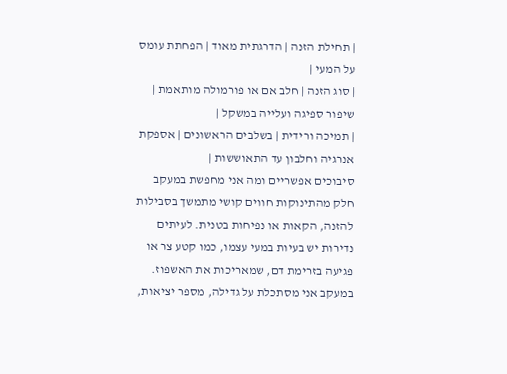| תחילת הזנה | הדרגתית מאוד | הפחתת עומס על המעי |
| סוג הזנה | חלב אם או פורמולה מותאמת | שיפור ספיגה ועלייה במשקל |
| תמיכה ורידית | בשלבים הראשונים | אספקת אנרגיה וחלבון עד התאוששות |
סיבוכים אפשריים ומה אני מחפשת במעקב
חלק מהתינוקות חווים קושי מתמשך בסבילות להזנה, הקאות או נפיחות בטנית. לעיתים נדירות יש בעיות במעי עצמו, כמו קטע צר או פגיעה בזרימת דם, שמאריכות את האשפוז. במעקב אני מסתכלת על גדילה, מספר יציאות,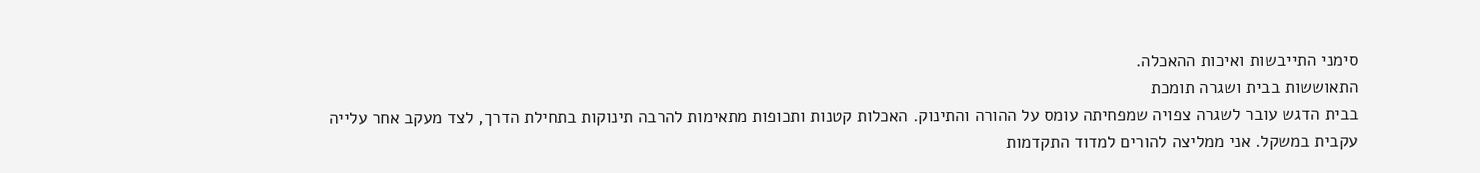סימני התייבשות ואיכות ההאכלה.
התאוששות בבית ושגרה תומכת
בבית הדגש עובר לשגרה צפויה שמפחיתה עומס על ההורה והתינוק. האכלות קטנות ותכופות מתאימות להרבה תינוקות בתחילת הדרך, לצד מעקב אחר עלייה עקבית במשקל. אני ממליצה להורים למדוד התקדמות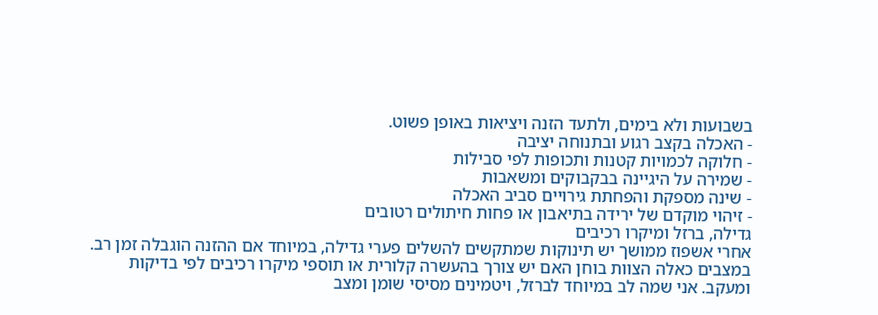בשבועות ולא בימים, ולתעד הזנה ויציאות באופן פשוט.
- האכלה בקצב רגוע ובתנוחה יציבה
- חלוקה לכמויות קטנות ותכופות לפי סבילות
- שמירה על היגיינה בבקבוקים ומשאבות
- שינה מספקת והפחתת גירויים סביב האכלה
- זיהוי מוקדם של ירידה בתיאבון או פחות חיתולים רטובים
גדילה, ברזל ומיקרו רכיבים
אחרי אשפוז ממושך יש תינוקות שמתקשים להשלים פערי גדילה, במיוחד אם ההזנה הוגבלה זמן רב. במצבים כאלה הצוות בוחן האם יש צורך בהעשרה קלורית או תוספי מיקרו רכיבים לפי בדיקות ומעקב. אני שמה לב במיוחד לברזל, ויטמינים מסיסי שומן ומצב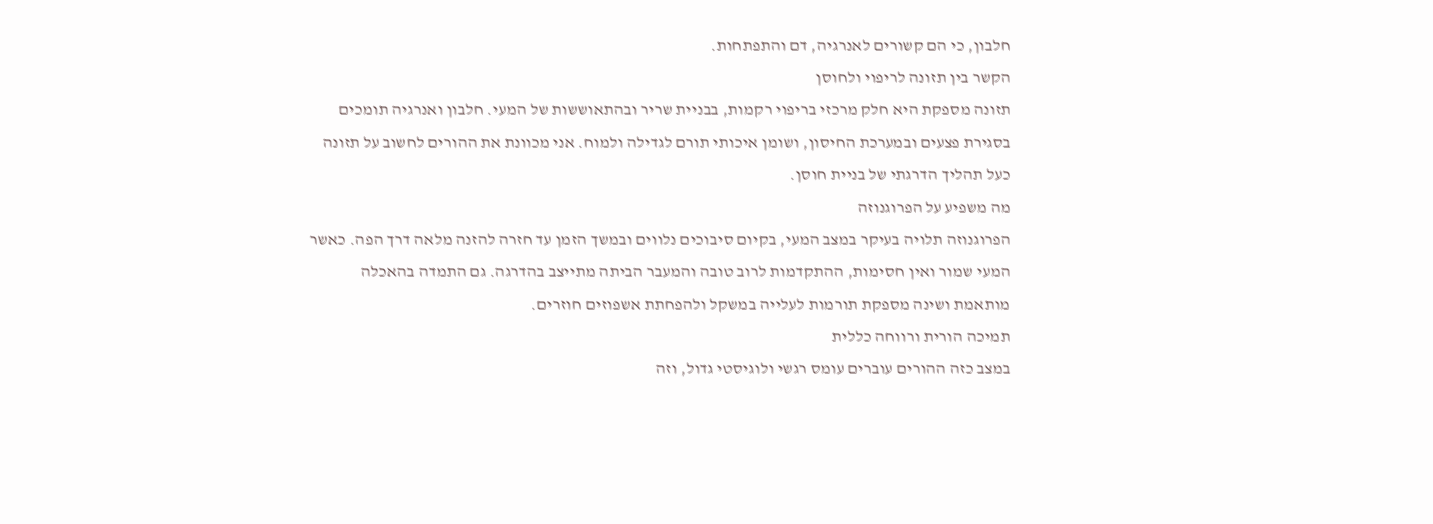חלבון, כי הם קשורים לאנרגיה, דם והתפתחות.
הקשר בין תזונה לריפוי ולחוסן
תזונה מספקת היא חלק מרכזי בריפוי רקמות, בבניית שריר ובהתאוששות של המעי. חלבון ואנרגיה תומכים בסגירת פצעים ובמערכת החיסון, ושומן איכותי תורם לגדילה ולמוח. אני מכוונת את ההורים לחשוב על תזונה כעל תהליך הדרגתי של בניית חוסן.
מה משפיע על הפרוגנוזה
הפרוגנוזה תלויה בעיקר במצב המעי, בקיום סיבוכים נלווים ובמשך הזמן עד חזרה להזנה מלאה דרך הפה. כאשר המעי שמור ואין חסימות, ההתקדמות לרוב טובה והמעבר הביתה מתייצב בהדרגה. גם התמדה בהאכלה מותאמת ושינה מספקת תורמות לעלייה במשקל ולהפחתת אשפוזים חוזרים.
תמיכה הורית ורווחה כללית
במצב כזה ההורים עוברים עומס רגשי ולוגיסטי גדול, וזה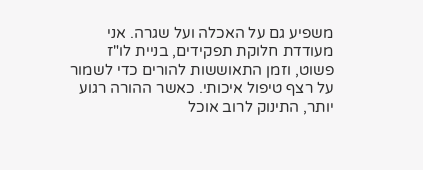משפיע גם על האכלה ועל שגרה. אני מעודדת חלוקת תפקידים, בניית לו"ז פשוט, וזמן התאוששות להורים כדי לשמור על רצף טיפול איכותי. כאשר ההורה רגוע יותר, התינוק לרוב אוכל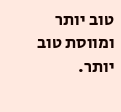טוב יותר ומווסת טוב יותר.